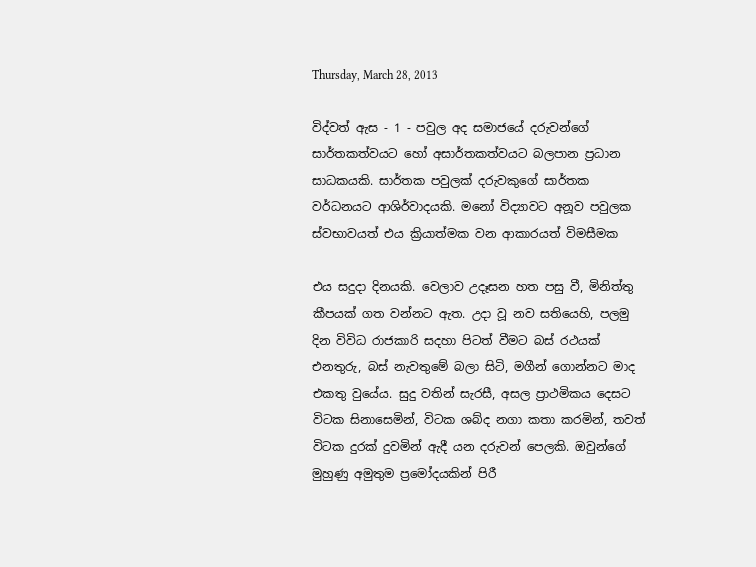Thursday, March 28, 2013

විද්වත් ඇස - 1 - පවුල අද සමාජයේ දරුවන්ගේ සාර්තකත්වයට හෝ අසාර්තකත්වයට බලපාන ප්‍රධාන සාධකයකි. සාර්තක පවුලක් දරුවකුගේ සාර්තක වර්ධනයට ආශිර්වාදයකි. මනෝ විද්‍යාවට අනූව පවුලක ස්වභාවයත් එය ක්‍රියාත්මක වන ආකාරයත් විමසීමක

එය සදුදා දිනයකි. වෙලාව උදෑසන හත පසු වී, මිනිත්තු කීපයක් ගත වන්නට ඇත. උදා වූ නව සතියෙහි, පලමු දින විවිධ රාජකාරි සදහා පිටත් වීමට බස් රථයක් එනතුරු, බස් නැවතුමේ බලා සිටි, මගීන් ගොන්නට මාද එකතු වුයේය. සුදු වතින් සැරසී, අසල ප්‍රාථමිකය දෙසට විටක සිනාසෙමින්, විටක ශබ්ද නගා කතා කරමින්, තවත් විටක දුරක් දුවමින් ඇදී යන දරුවන් පෙලකි. ඔවුන්ගේ මුහුණු අමුතුම ප්‍රමෝදයකින් පිරී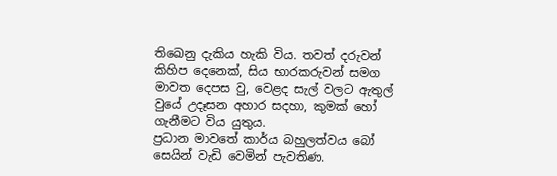තිඛෙනු දැකිය හැකි විය. තවත් දරුවන් කිහිප දෙනෙක්, සිය භාරකරුවන් සමග මාවත දෙපස වු, වෙළද සැල් වලට ඇතුල් වුයේ උදෑසන අහාර සදහා, කුමක් හෝ ගැනීමට විය යුතුය.
ප්‍රධාන මාවතේ කාර්ය බහුලත්වය බෝ සෙයින් වැඩි වෙමින් පැවතිණ.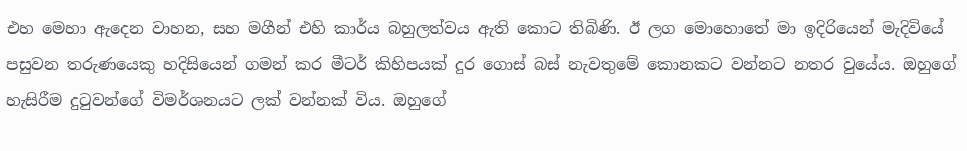එහ මෙහා ඇදෙන වාහන, සහ මගීන් එහි කාර්ය බහුලත්වය ඇති කොට තිබිණි. ඊ ලග මොහොතේ මා ඉදිරියෙන් මැදිවියේ පසුවන තරුණයෙකු හදිසියෙන් ගමන් කර මීටර් කිහිපයක් දුර ගොස් බස් නැවතුමේ කොනකට වන්නට නතර වුයේය. ඔහුගේ හැසිරීම දුටුවන්ගේ විමර්ශනයට ලක් වන්නක් විය. ඔහුගේ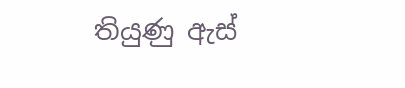තියුණු ඇස්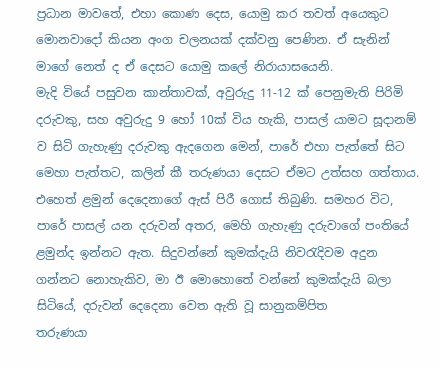ප්‍රධාන මාවතේ, එහා කොණ දෙස, යොමු කර තවත් අයෙකුට මොනවාදෝ කියන අංග චලනයක් දක්වනු පෙණින. ඒ සැනින් මාගේ නෙත් ද ඒ දෙසට යොමු කලේ නිරායාසයෙනි.
මැදි වියේ පසුවන කාන්තාවක්, අවුරුදු 11-12 ක් පෙනුමැති පිරිමි දරුවකු, සහ අවුරුදු 9 හෝ 10ක් විය හැකි, පාසල් යාමට සූදානම් ව සිටි ගැහැණු දරුවකු ඇදගෙන මෙන්, පාරේ එහා පැත්තේ සිට මෙහා පැත්තට, කලින් කී තරුණයා දෙසට ඒමට උත්සහ ගත්තාය. එහෙත් ළමුන් දෙදෙනාගේ ඇස් පිරී ගොස් තිබුණි. සමහර විට, පාරේ පාසල් යන දරුවන් අතර, මෙහි ගැහැණු දරුවාගේ පංතියේ ළමුන්ද ඉන්නට ඇත. සිදුවන්නේ කුමක්දැයි නිවරැදිවම අදුන ගන්නට නොහැකිව, මා ඊ මොහොතේ වන්නේ කුමක්දැයි බලා සිටියේ, දරුවන් දෙදෙනා වෙත ඇති වූ සානුකම්පිත
තරුණයා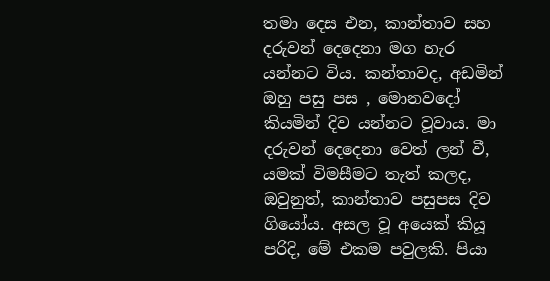තමා දෙස එන, කාන්තාව සහ දරුවන් දෙදෙනා මග හැර යන්නට විය. කන්තාවද, අඩමින් ඔහු පසු පස , මොනවදෝ කියමින් දිව යන්නට වූවාය. මා දරුවන් දෙදෙනා වෙත් ලන් වී, යමක් විමසීමට තැත් කලද, ඔවුනුත්, කාන්තාව පසුපස දිව ගියෝය. අසල වූ අයෙක් කියූ පරිදි, මේ එකම පවුලකි. පියා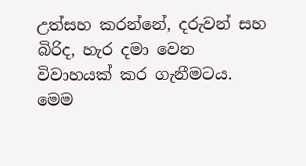උත්සහ කරන්නේ, දරුවන් සහ බිරිද, හැර දමා වෙන විවාහයක් කර ගැනීමටය. මෙම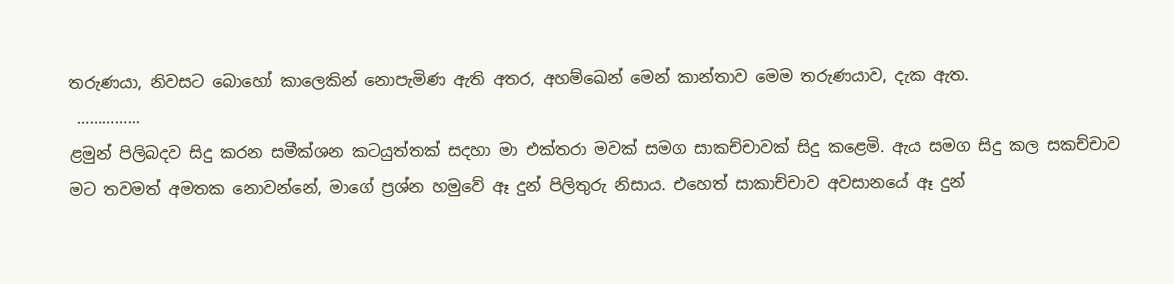තරුණයා, නිවසට බොහෝ කාලෙකින් නොපැමිණ ඇති අතර, අහම්ඛෙන් මෙන් කාන්තාව මෙම තරුණයාව, දැක ඇත.
 …………...
ළමුන් පිලිබදව සිදු කරන සමීක්ශන කටයුත්තක් සදහා මා එක්තරා මවක් සමග සාකච්චාවක් සිදු කළෙමි. ඇය සමග සිදු කල සකච්චාව මට තවමත් අමතක නොවන්නේ, මාගේ ප්‍රශ්න හමුවේ ඈ දුන් පිලිතුරු නිසාය. එහෙත් සාකාච්චාව අවසානයේ ඈ දුන්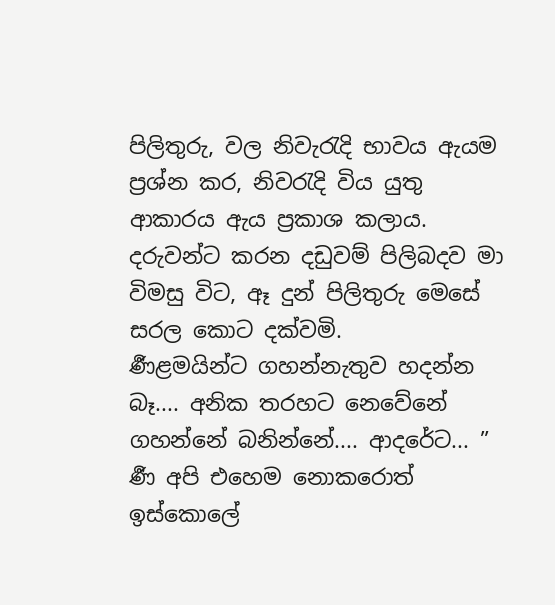පිලිතුරු, වල නිවැරැදි භාවය ඇයම ප්‍රශ්න කර, නිවරැදි විය යුතු ආකාරය ඇය ප්‍රකාශ කලාය. දරුවන්ට කරන දඩුවම් පිලිබදව මා විමසු විට, ඈ දුන් පිලිතුරු මෙසේ සරල කොට දක්වමි.
ර්‍ණළමයින්ට ගහන්නැතුව හදන්න බෑ.... අනික තරහට නෙවේනේ ගහන්නේ බනින්නේ.... ආදරේට... ”
ර්‍ණ අපි එහෙම නොකරොත් ඉස්කොලේ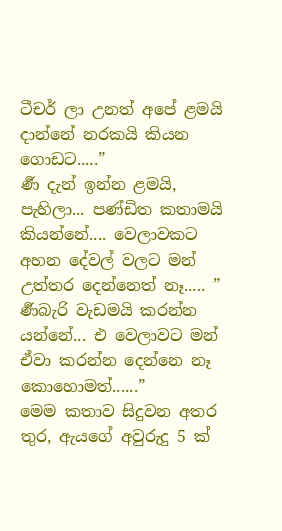ටීචර් ලා උනත් අපේ ළමයි දාන්නේ නරකයි කියන ගොඩට.....”
ර්‍ණ දැන් ඉන්න ළමයි, පැහිලා... පණ්ඩිත කතාමයි කියන්නේ.... වෙලාවකට අහන දේවල් වලට මන් උත්තර දෙන්නෙත් නෑ..... ”
ර්‍ණබැරි වැඩමයි කරන්න යන්නේ... එ වෙලාවට මන් ඒවා කරන්න දෙන්නෙ නෑ කොහොමත්......”
මෙම කතාව සිදුවන අතර තුර, ඇයගේ අවුරුදු 5 ක්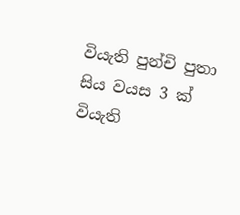වියැති පුන්චි පුතා සිය වයස 3 ක් වියැති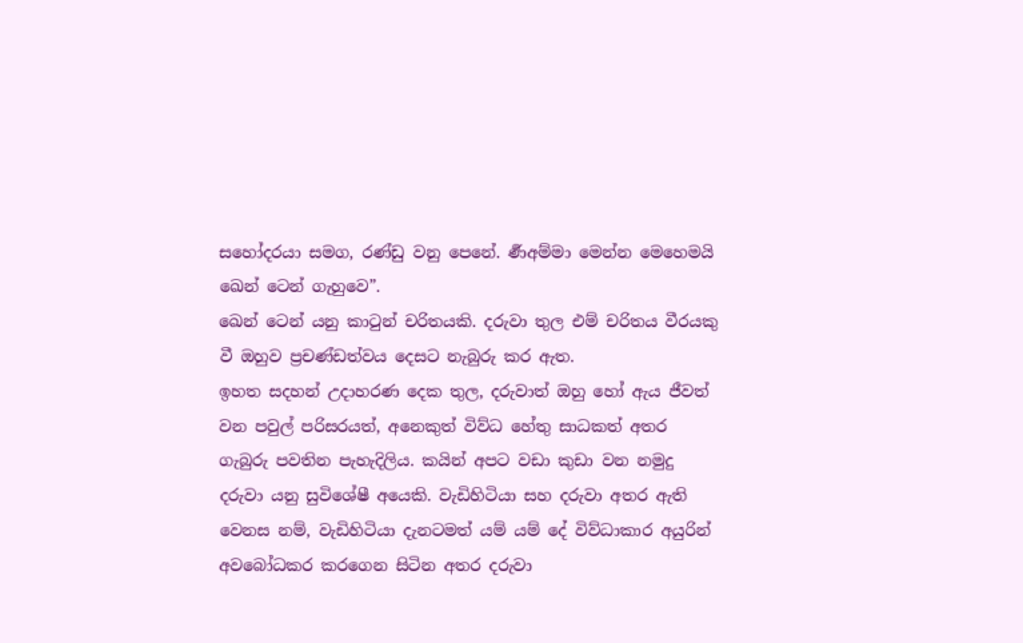සහෝදරයා සමග, රණ්ඩු වනු පෙනේ. ර්‍ණඅම්මා මෙන්න මෙහෙමයි ඛෙන් ටෙන් ගැහුවෙ”.
ඛෙන් ටෙන් යනු කාටුන් චරිතයකි. දරුවා තුල එම් චරිතය වීරයකු වී ඔහුව ප්‍රචණ්ඩත්වය දෙසට නැබුරු කර ඇත.
ඉහත සදහන් උදාහරණ දෙක තුල, දරුවාත් ඔහු හෝ ඇය ජීවත් වන පවුල් පරිසරයත්, අනෙකුත් විව්ධ හේතු සාධකත් අතර ගැබුරු පවතින පැහැදිලිය. කයින් අපට වඩා කුඩා වන නමුදු දරුවා යනු සුවිශේෂී අයෙකි. වැඩිහිටියා සහ දරුවා අතර ඇති වෙනස නම්, වැඩිහිටියා දැනටමත් යම් යම් දේ විව්ධාකාර අයුරින් අවබෝධකර කරගෙන සිටින අතර දරුවා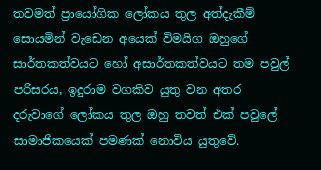තවමත් ප්‍රායෝගික ලෝකය තුල අත්දැකීම් සොයමින් වැඩෙන අයෙක් විමයිග ඔහුගේ සාර්තකත්වයට හෝ අසාර්තකත්වයට තම පවුල් පරිසරය, ඉදුරාම වගකිව යුතු වන අතර දරුවාගේ ලෝකය තුල ඔහු තවත් එක් පවුලේ සාමාජිකයෙක් පමණක් නොවිය යුතුවේ.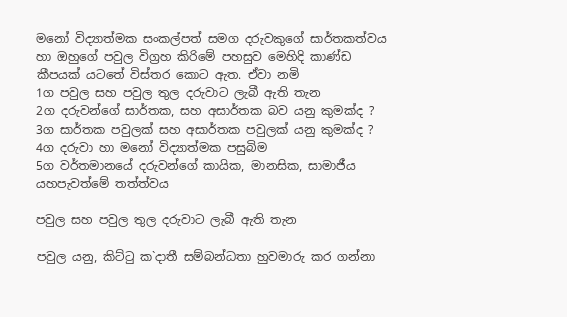මනෝ විද්‍යාත්මක සංකල්පත් සමග දරුවකුගේ සාර්තකත්වය හා ඔහුගේ පවුල විග්‍රහ කිරිමේ පහසුව මෙහිදි කාණ්ඩ කීපයක් යටතේ විස්තර කොට ඇත. ඒවා නමි
1ග පවුල සහ පවුල තුල දරුවාට ලැබී ඇති තැන
2ග දරුවන්ගේ සාර්තක, සහ අසාර්තක බව යනු කුමක්ද ?
3ග සාර්තක පවුලක් සහ අසාර්තක පවුලක් යනු කුමක්ද ?
4ග දරුවා හා මනෝ විද්‍යාත්මක පසුබිම
5ග වර්තමානයේ දරුවන්ගේ කායික, මානසික, සාමාජීය යහපැවත්මේ තත්ත්වය

පවුල සහ පවුල තුල දරුවාට ලැබී ඇති තැන

පවුල යනු, කිට්ටු ක‍`දාතී සම්බන්ධතා හුවමාරු කර ගන්නා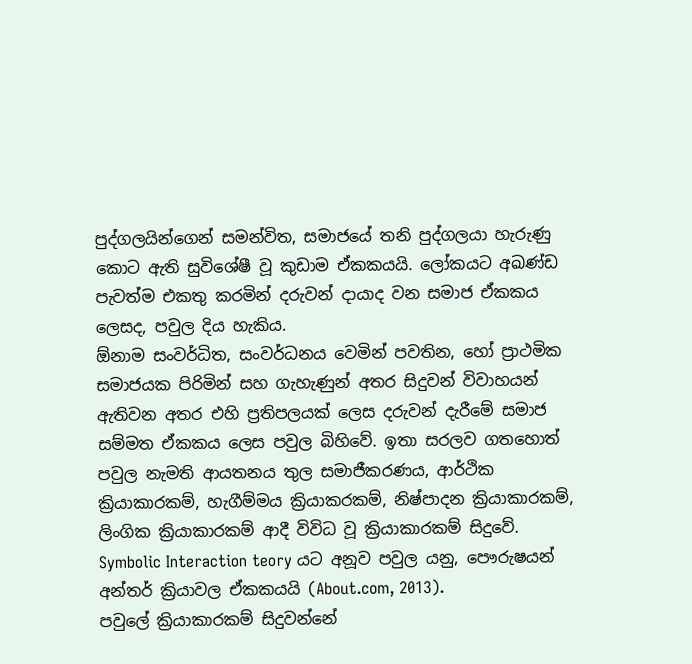පුද්ගලයින්ගෙන් සමන්විත, සමාජයේ තනි පුද්ගලයා හැරුණු කොට ඇති සුවිශේෂී වූ කුඩාම ඒකකයයි. ලෝකයට අඛණ්ඩ පැවත්ම එකතු කරමින් දරුවන් දායාද වන සමාජ ඒකකය ලෙසද, පවුල දිය හැකිය.
ඕනාම සංවර්ධිත, සංවර්ධනය වෙමින් පවතින, හෝ ප්‍රාථමික සමාජයක පිරිමින් සහ ගැහැණුන් අතර සිදුවන් විවාහයන් ඇතිවන අතර එහි ප්‍රතිපලයක් ලෙස දරුවන් දැරීමේ සමාජ සම්මත ඒකකය ලෙස පවුල බිහිවේ. ඉතා සරලව ගතහොත් පවුල නැමති ආයතනය තුල සමාජීකරණය, ආර්ථික ක්‍රියාකාරකම්, හැගීම්මය ක්‍රියාකරකම්, නිෂ්පාදන ක්‍රියාකාරකම්, ලිංගික ක්‍රියාකාරකම් ආදී විවිධ වූ ක්‍රියාකාරකම් සිදුවේ.
Symbolic Interaction teory යට අනූව පවුල යනු, පෞරුෂයන් අන්තර් ක්‍රියාවල ඒකකයයි (About.com, 2013).
පවුලේ ක්‍රියාකාරකම් සිදුවන්නේ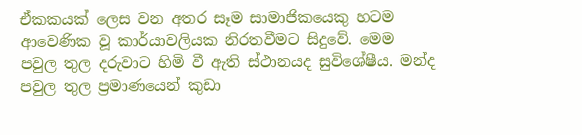ඒකකයක් ලෙස වන අතර සෑම සාමාජිකයෙකු හටම ආවෙණික වූ කාර්යාවලියක නිරතවීමට සිදුවේ. මෙම පවුල තුල දරුවාට හිමි වී ඇති ස්ථානයද සුවිශේෂීය. මන්ද පවුල තුල ප්‍රමාණයෙන් කුඩා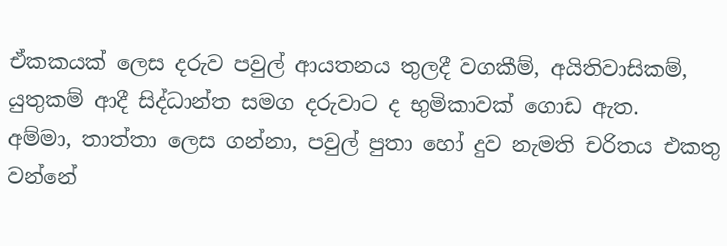ඒකකයක් ලෙස දරුව පවුල් ආයතනය තුලදී වගකීම්, අයිතිවාසිකම්, යුතුකම් ආදී සිද්ධාන්ත සමග දරුවාට ද භුමිකාවක් ගොඩ ඇත.
අම්මා, තාත්තා ලෙස ගන්නා, පවුල් පුතා හෝ දුව නැමති චරිතය එකතු වන්නේ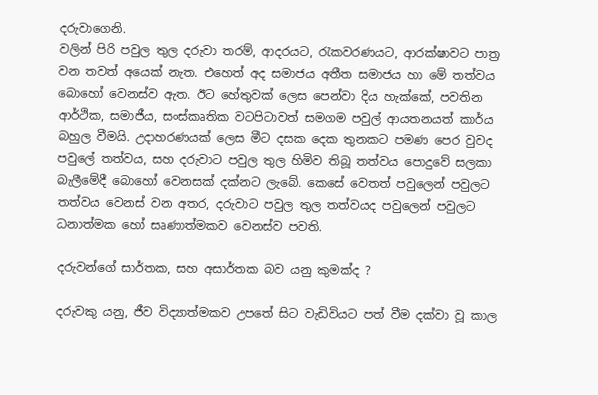දරුවාගෙනි.
වලින් පිරි පවුල තුල දරුවා තරම්, ආදරයට, රැකවරණයට, ආරක්ෂාවට පාත්‍ර වන තවත් අයෙක් නැත. එහෙත් අද සමාජය අතීත සමාජය හා මේ තත්වය බොහෝ වෙනස්ව ඇත. ඊට හේතුවක් ලෙස පෙන්වා දිය හැක්කේ, පවතින ආර්ථික, සමාජීය, සංස්කෘතික වටපිටාවත් සමගම පවුල් ආයතනයත් කාර්ය බහුල වීමයි. උදාහරණයක් ලෙස මීට දසක දෙක තුනකට පමණ පෙර වුවද පවුලේ තත්වය, සහ දරුවාට පවුල තුල හිමිව තිබූ තත්වය පොදුවේ සලකා බැලීමේදී බොහෝ වෙනසක් දක්නට ලැබේ. කෙසේ වෙතත් පවුලෙන් පවුලට තත්වය වෙනස් වන අතර, දරුවාට පවුල තුල තත්වයද පවුලෙන් පවුලට ධනාත්මක හෝ සෘණාත්මකව වෙනස්ව පවති.

දරුවන්ගේ සාර්තක, සහ අසාර්තක බව යනු කුමක්ද ?

දරුවකු යනු, ජීව විද්‍යාත්මකව උපතේ සිට වැඩිවියට පත් වීම දක්වා වූ කාල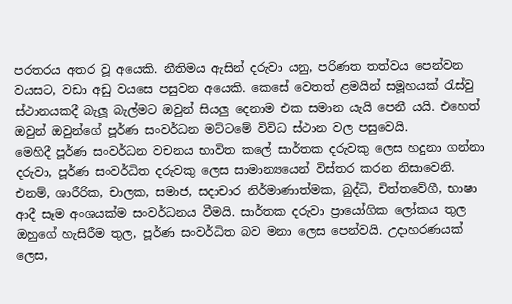පරතරය අතර වූ අයෙකි. නීතිමය ඇසින් දරුවා යනු, පරිණත තත්වය පෙන්වන වයසට, වඩා අඩු වයසෙ පසුවන අයෙකි. කෙසේ වෙතත් ළමයින් සමූහයක් රැස්වු ස්ථානයකදී බැලූ බැල්මට ඔවුන් සියලු දෙනාම එක සමාන යැයි පෙනී යයි. එහෙත් ඔවුන් ඔවුන්ගේ පූර්ණ සංවර්ධන මට්ටමේ විවිධ ස්ථාන වල පසුවෙයි.
මෙහිදී පූර්ණ සංවර්ධන වචනය භාවිත කලේ සාර්තක දරුවකු ලෙස හදුනා ගන්නා දරුවා, පූර්ණ සංවර්ධිත දරුවකු ලෙස සාමාන්‍යයෙන් විස්තර කරන නිසාවෙනි. එනම්, ශාරීරික, චාලක, සමාජ, සදාචාර නිර්මාණාත්මක, බුද්ධි, චිත්තවේගී, භාෂා ආදී සෑම අංශයක්ම සංවර්ධනය වීමයි. සාර්තක දරුවා ප්‍රායෝගික ලෝකය තුල ඔහුගේ හැසිරීම තුල, පූර්ණ සංවර්ධිත බව මනා ලෙස පෙන්වයි. උදාහරණයක් ලෙස,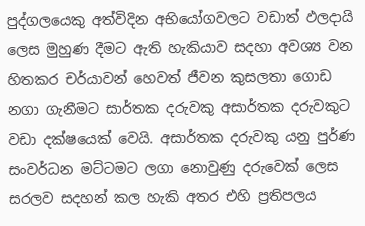පුද්ගලයෙකු අත්විදින අභියෝගවලට වඩාත් ඵලදායි ලෙස මුහුණ දීමට ඇති හැකියාව සදහා අවශ්‍ය වන හිතකර චර්යාවන් හෙවත් ජීවන කුසලතා ගොඩ නගා ගැනීමට සාර්තක දරුවකු අසාර්තක දරුවකුට වඩා දක්ෂයෙක් වෙයි. අසාර්තක දරුවකු යනු පුර්ණ සංවර්ධන මට්ටමට ලගා නොවුණු දරුවෙක් ලෙස සරලව සදහන් කල හැකි අතර එහි ප්‍රතිපලය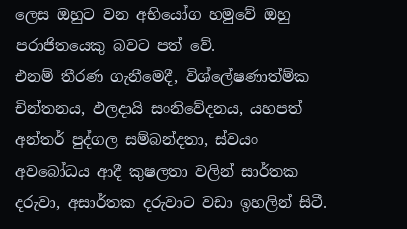ලෙස ඔහුට වන අභියෝග හමුවේ ඔහු පරාජිතයෙකු බවට පත් වේ.
එනම් තීරණ ගැනීමෙදී, විශ්ලේෂණාත්ම්ක චින්තනය, ඵලදායි සංනිවේදනය, යහපත් අන්තර් පුද්ගල සම්බන්දතා, ස්වයං අවබෝධය ආදී කුෂලතා වලින් සාර්තක දරුවා, අසාර්තක දරුවාට වඩා ඉහලින් සිටී.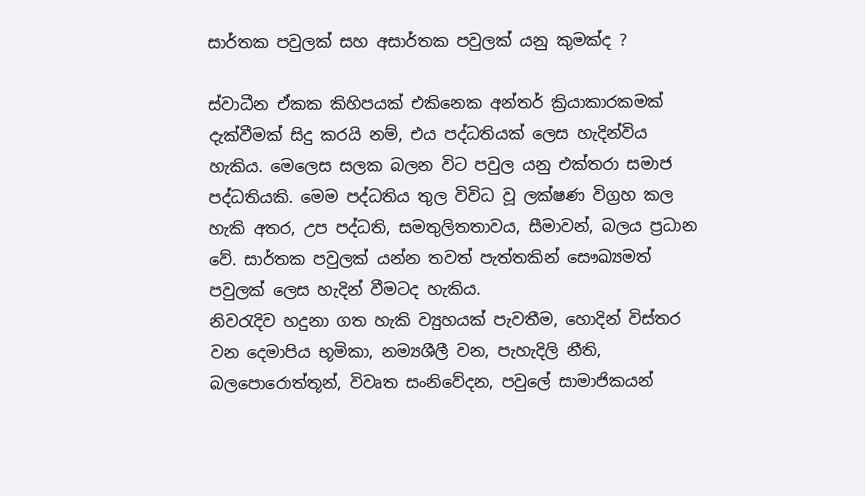සාර්තක පවුලක් සහ අසාර්තක පවුලක් යනු කුමක්ද ?

ස්වාධීන ඒකක කිහිපයක් එකිනෙක අන්තර් ක්‍රියාකාරකමක් දැක්වීමක් සිදු කරයි නම්, එය පද්ධතියක් ලෙස හැදින්විය හැකිය. මෙලෙස සලක බලන විට පවුල යනු එක්තරා සමාජ පද්ධතියකි. මෙම පද්ධතිය තුල විවිධ වූ ලක්ෂණ විග්‍රහ කල හැකි අතර, උප පද්ධති, සමතුලිතතාවය, සීමාවන්, බලය ප්‍රධාන වේ. සාර්තක පවුලක් යන්න තවත් පැත්තකින් සෞඛ්‍යමත් පවුලක් ලෙස හැදින් වීමටද හැකිය.
නිවරැදිව හදුනා ගත හැකි ව්‍යුහයක් පැවතීම, හොදින් විස්තර වන දෙමාපිය භූමිකා, නම්‍යශීලී වන, පැහැදිලි නීති, බලපොරොත්තූන්, විවෘත සංනිවේදන, පවුලේ සාමාජිකයන්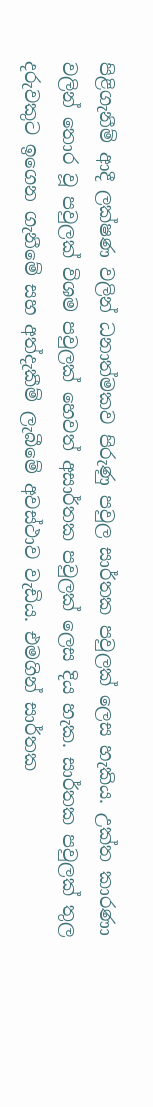පිළිගැනීම් ආදී ලක්ෂණ වලින් ධනාත්මකව පිරුණු පවුල සාර්තක පවුලක් ලෙස හැකිය. උක්ත කාරණා වලින් තොර වූ පවුලක් විශම පවුලක් හෙවත් අසාර්තක පවුලක් ලෙස දිය හැක. සාර්තක පවුලක් තුල දරුවකුට ඉගෙන ගැනීමේ සහ අත්දැකීම් ලැබීමේ අවස්ථාව වැඩිය. එමගින් සාර්තක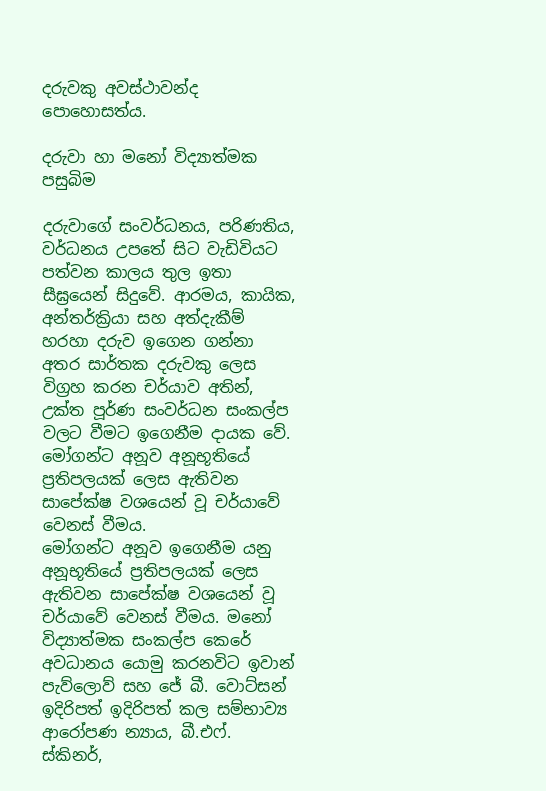දරුවකු අවස්ථාවන්ද පොහොසත්ය.

දරුවා හා මනෝ විද්‍යාත්මක පසුබිම

දරුවාගේ සංවර්ධනය, පරිණතිය, වර්ධනය උපතේ සිට වැඩිවියට පත්වන කාලය තුල ඉතා සීඝ්‍රයෙන් සිදුවේ. ආරමය, කායික, අන්තර්ක්‍රියා සහ අත්දැකීම් හරහා දරුව ඉගෙන ගන්නා අතර සාර්තක දරුවකු ලෙස විග්‍රහ කරන චර්යාව අතින්, උක්ත පූර්ණ සංවර්ධන සංකල්ප වලට වීමට ඉගෙනීම දායක වේ. මෝගන්ට අනූව අනූභූතියේ ප්‍රතිපලයක් ලෙස ඇතිවන සාපේක්ෂ වශයෙන් වූ චර්යාවේ වෙනස් වීමය.
මෝගන්ට අනූව ඉගෙනීම යනු අනූභූතියේ ප්‍රතිපලයක් ලෙස ඇතිවන සාපේක්ෂ වශයෙන් වූ චර්යාවේ වෙනස් වීමය. මනෝ විද්‍යාත්මක සංකල්ප කෙරේ අවධානය යොමු කරනවිට ඉවාන් පැව්ලොව් සහ ජේ බී. වොට්සන් ඉදිරිපත් ඉදිරිපත් කල සම්භාව්‍ය ආරෝපණ න්‍යාය, බී.එෆ්. ස්කිනර්,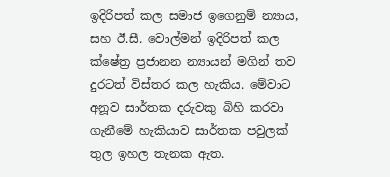ඉදිරිපත් කල සමාජ ඉගෙනුම් න්‍යාය, සහ ඊ.සී. වොල්මන් ඉදිරිපත් කල ක්ෂේත්‍ර ප්‍රජානන න්‍යායන් මගින් තව දුරටත් විස්තර කල හැකිය. මේවාට අනූව සාර්තක දරුවකු බිහි කරවා ගැනීමේ හැකියාව සාර්තක පවුලක් තුල ඉහල තැනක ඇත.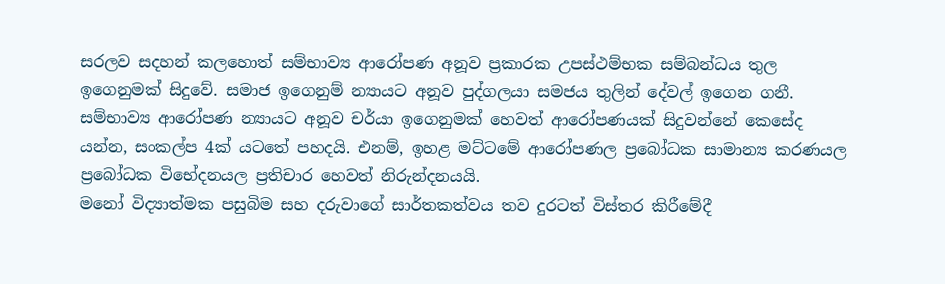සරලව සදහන් කලහොත් සම්භාව්‍ය ආරෝපණ අනූව ප්‍රකාරක උපස්ථම්භක සම්බන්ධය තුල ඉගෙනුමක් සිදුවේ. සමාජ ඉගෙනුම් න්‍යායට අනූව පුද්ගලයා සමජය තුලින් දේවල් ඉගෙන ගනී. සම්භාව්‍ය ආරෝපණ න්‍යායට අනූව චර්යා ඉගෙනුමක් හෙවත් ආරෝපණයක් සිදුවන්නේ කෙසේද යන්න, සංකල්ප 4ක් යටතේ පහදයි. එනම්, ඉහළ මට්ටමේ ආරෝපණල ප්‍රබෝධක සාමාන්‍ය කරණයල ප්‍රබෝධක විභේදනයල ප්‍රතිචාර හෙවත් නිරුන්දනයයි.
මනෝ විද්‍යාත්මක පසුබිම සහ දරුවාගේ සාර්තකත්වය තව දුරටත් විස්තර කිරීමේදී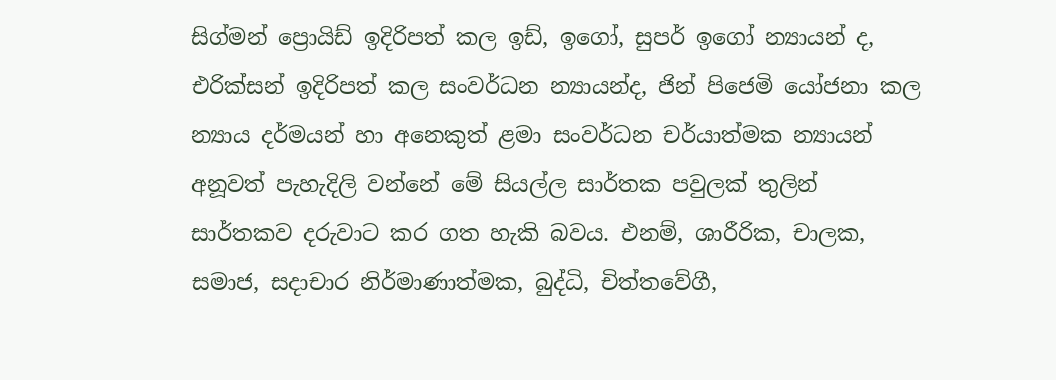සිග්මන් ප්‍රොයිඩ් ඉදිරිපත් කල ඉඩ්, ඉගෝ, සුපර් ඉගෝ න්‍යායන් ද, එරික්සන් ඉදිරිපත් කල සංවර්ධන න්‍යායන්ද, ජින් පිජෙමි යෝජනා කල න්‍යාය දර්මයන් හා අනෙකුත් ළමා සංවර්ධන චර්යාත්මක න්‍යායන් අනූවත් පැහැදිලි වන්නේ මේ සියල්ල සාර්තක පවුලක් තුලින් සාර්තකව දරුවාට කර ගත හැකි බවය. එනම්, ශාරීරික, චාලක, සමාජ, සදාචාර නිර්මාණාත්මක, බුද්ධි, චිත්තවේගී,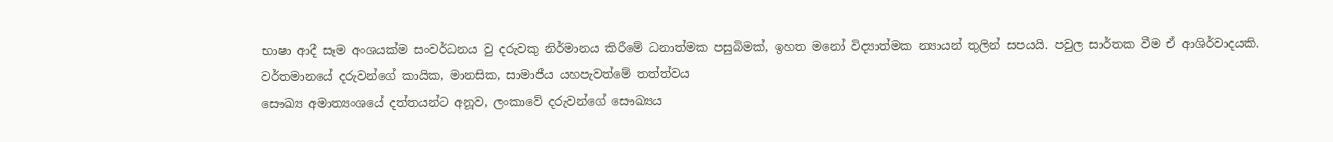භාෂා ආදී සෑම අංශයක්ම සංවර්ධනය වු දරුවකු නිර්මානය කිරීමේ ධනාත්මක පසුබිමක්, ඉහත මනෝ විද්‍යාත්මක න්‍යායන් තුලින් සපයයි. පවුල සාර්තක වීම ඒ ආශිර්වාදයකි.
වර්තමානයේ දරුවන්ගේ කායික, මානසික, සාමාජීය යහපැවත්මේ තත්ත්වය
සෞඛ්‍ය අමාත්‍යංශයේ දත්තයන්ට අනූව, ලංකාවේ දරුවන්ගේ සෞඛ්‍යය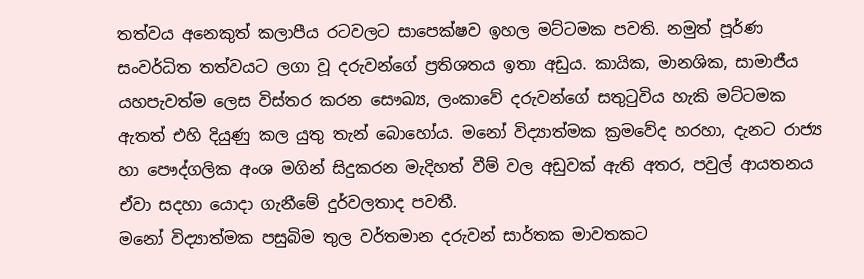තත්වය අනෙකුත් කලාපීය රටවලට සාපෙක්ෂව ඉහල මට්ටමක පවති. නමුත් පූර්ණ සංවර්ධිත තත්වයට ලගා වූ දරුවන්ගේ ප්‍රතිශතය ඉතා අඩුය. කායික, මානශික, සාමාජීය යහපැවත්ම ලෙස විස්තර කරන සෞඛ්‍ය, ලංකාවේ දරුවන්ගේ සතුටුවිය හැකි මට්ටමක ඇතත් එහි දියුණු කල යුතු තැන් බොහෝය. මනෝ විද්‍යාත්මක ක්‍රමවේද හරහා, දැනට රාජ්‍ය හා පෞද්ගලික අංශ මගින් සිදුකරන මැදිහත් වීම් වල අඩුවක් ඇති අතර, පවුල් ආයතනය ඒවා සදහා යොදා ගැනීමේ දුර්වලතාද පවතී.
මනෝ විද්‍යාත්මක පසුබිම තුල වර්තමාන දරුවන් සාර්තක මාවතකට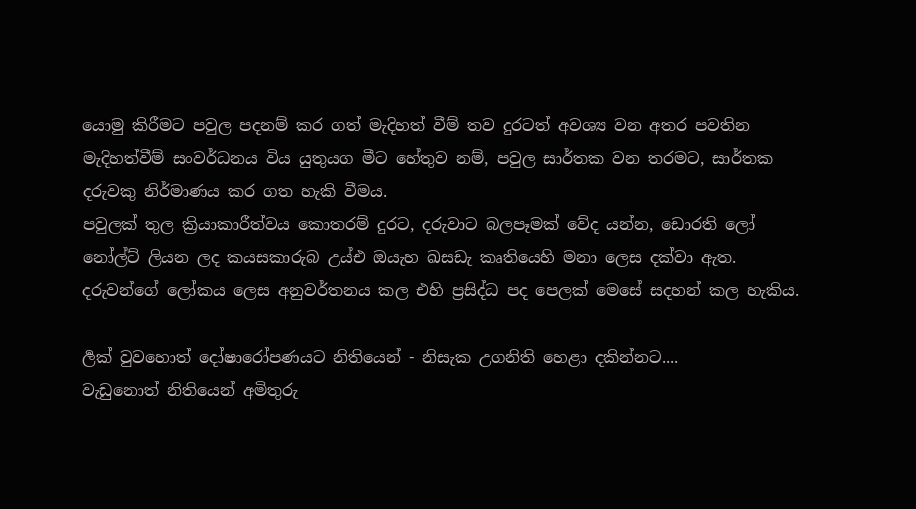යොමු කිරීමට පවුල පදනම් කර ගත් මැදිහත් වීම් තව දුරටත් අවශ්‍ය වන අතර පවතින මැදිහත්වීම් සංවර්ධනය විය යුතුයග මීට හේතුව නම්, පවුල සාර්තක වන තරමට, සාර්තක දරුවකු නිර්මාණය කර ගත හැකි වීමය.
පවුලක් තුල ක්‍රියාකාරීත්වය කොතරම් දුරට, දරුවාට බලපෑමක් වේද යන්න, ඩොරති ලෝ නෝල්ට් ලියන ලද ක‍යසකාරුබ උය්එ ඔයැහ ඛසඩැ කෘතියෙහි මනා ලෙස දක්වා ඇත. දරුවන්ගේ ලෝකය ලෙස අනුවර්තනය කල එහි ප්‍රසිද්ධ පද පෙලක් මෙසේ සදහන් කල හැකිය.

ර්‍ලක් වුවහොත් දෝෂාරෝපණයට නිතියෙන් - නිසැක උගනිති හෙළා දකින්නට....
වැඩුනොත් නිතියෙන් අමිතුරු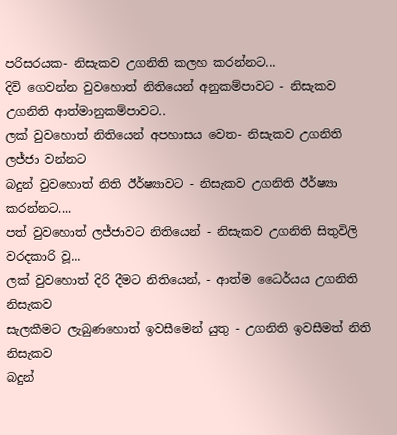පරිසරයක- නිසැකව උගනිති කලහ කරන්නට...
දිවි ගෙවන්න වුවහොත් නිතියෙන් අනුකම්පාවට - නිසැකව උගනිති ආත්මානුකම්පාවට..
ලක් වුවහොත් නිතියෙන් අපහාසය වෙත- නිසැකව උගනිති ලජ්ජා වන්නට
බදුන් වුවහොත් නිති ඊර්ෂ්‍යාවට - නිසැකව උගනිති ඊර්ෂ්‍යා කරන්නට....
පත් වුවහොත් ලජ්ජාවට නිතියෙන් - නිසැකව උගනිති සිතුවිලි වරදකාරි වූ...
ලක් වුවහොත් දිරි දීමට නිතියෙන්, - ආත්ම ධෛර්යය උගනිති නිසැකව
සැලකීමට ලැබුණහොත් ඉවසීමෙන් යුතු - උගනිති ඉවසීමත් නිති නිසැකව
බදුන්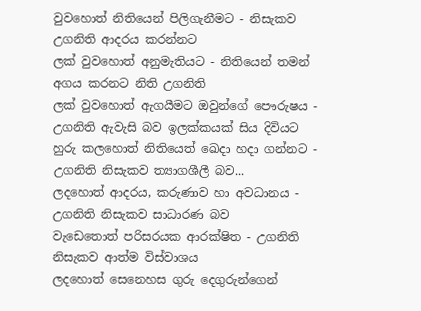වුවහොත් නිතියෙන් පිලිගැනීමට - නිසැකව උගනිති ආදරය කරන්නට
ලක් වුවහොත් අනුමැතියට - නිතියෙන් තමන් අගය කරනට නිති උගනිති
ලක් වුවහොත් ඇගයීමට ඔවුන්ගේ පෞරුෂය - උගනිති ඇවැසි බව ඉලක්කයක් සිය දිවියට
හුරු කලහොත් නිතියෙත් ඛෙදා හදා ගන්නට - උගනිති නිසැකව ත්‍යාගශීලී බව...
ලදහොත් ආදරය, කරුණාව හා අවධානය - උගනිති නිසැකව සාධාරණ බව
වැඩෙතොත් පරිසරයක ආරක්ෂිත - උගනිති නිසැකව ආත්ම විස්වාශය
ලදහොත් සෙනෙහස ගුරු දෙගුරුන්ගෙන්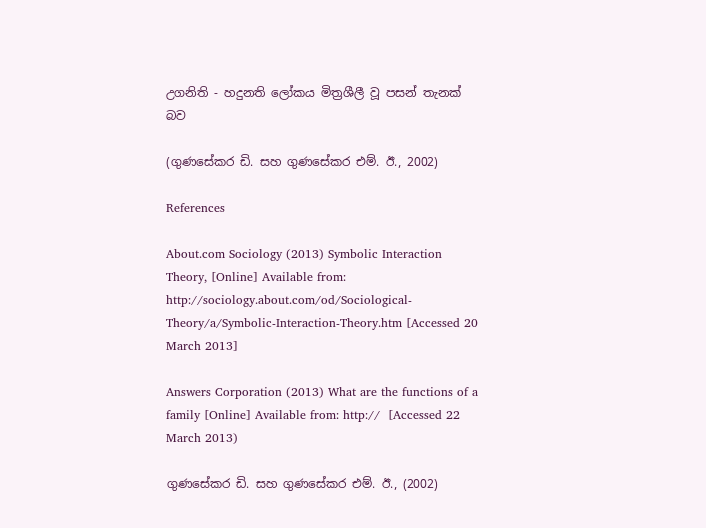උගනිති - හදුනති ලෝකය මිත්‍රශීලී වූ පසන් තැනක් බව

(ගුණසේකර ඩි. සහ ගුණසේකර එම්. ඊ., 2002)

References

About.com Sociology (2013) Symbolic Interaction Theory, [Online] Available from: http://sociology.about.com/od/Sociological-Theory/a/Symbolic-Interaction-Theory.htm [Accessed 20 March 2013]

Answers Corporation (2013) What are the functions of a family [Online] Available from: http://  [Accessed 22 March 2013)

ගුණසේකර ඩි. සහ ගුණසේකර එම්. ඊ., (2002)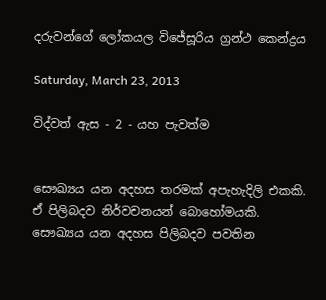දරුවන්ගේ ලෝකයල විජේසූරිය ග්‍රන්ථ කෙන්ද්‍රය

Saturday, March 23, 2013

විද්වත් ඇස - 2 - යහ පැවත්ම


සෞඛ්‍යය යන අදහස තරමක් අපැහැදිලි එකකි. ඒ පිලිබදව නිර්වචනයන් බොහෝමයකි. සෞඛ්‍යය යන අදහස පිලිබදව පවතින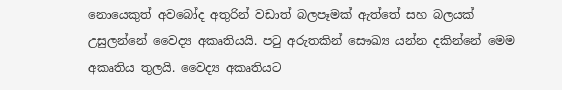නොයෙකුත් අවබෝද අතුරින් වඩාත් බලපෑමක් ඇත්තේ සහ බලයක් උසුලන්නේ වෛද්‍ය අකෘතියයි. ප‍ටු අරුතකින් සෞඛ්‍ය යන්න දකින්නේ මෙම අකෘතිය තුලයි. වෛද්‍ය අකෘතියට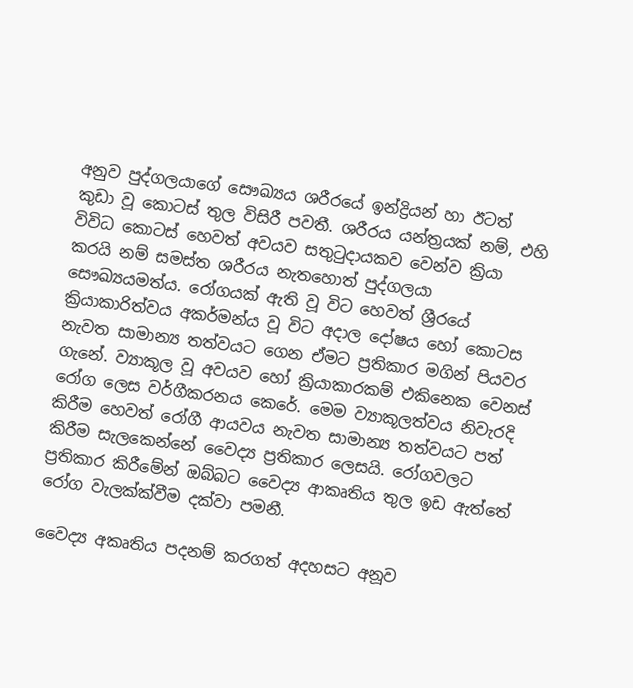අනුව පුද්ගලයාගේ සෞඛ්‍යය ශරීරයේ ඉන්ද්‍රියන් හා ඊටත් කුඩා වූ කොටස් තුල විසිරී පවතී. ශරීරය යන්ත්‍රයක් නම්, එහි විවිධ කොටස් හෙවත් අවයව සතු‍ටුදායකව වෙන්ව ක්‍රියා කරයි නම් සමස්ත ශරීරය නැතහොත් පුද්ගලයා සෞඛ්‍යයමත්ය. රෝගයක් ඇති වූ විට හෙවත් ශ්‍රීරයේ ක්‍රියාකාරිත්වය අකර්මන්ය වූ විට අදාල දෝෂය හෝ කොටස නැවත සාමාන්‍ය තත්වයට ගෙන ඒමට ප්‍රතිකාර මගින් පියවර ගැනේ. ව්‍යාකූල වූ අවයව හෝ ක්‍රියාකාරකම් එකිනෙක වෙනස් රෝග ලෙස වර්ගීකරනය කෙරේ. මෙම ව්‍යාකූලත්වය නිවැරදි කිරීම හෙවත් රෝගී ආයවය නැවත සාමාන්‍ය තත්වයට පත් කිරීම සැලකෙන්නේ වෛද්‍ය ප්‍රතිකාර ලෙසයි. රෝගවලට ප්‍රතිකාර කිරීමේන් ඔබ්බට වෛද්‍ය ආකෘතිය තුල ඉඩ ඇත්තේ රෝග වැලක්ක්වීම දක්වා පමනී.

වෛද්‍ය අකෘතිය පදනම් කරගත් අදහසට අනූව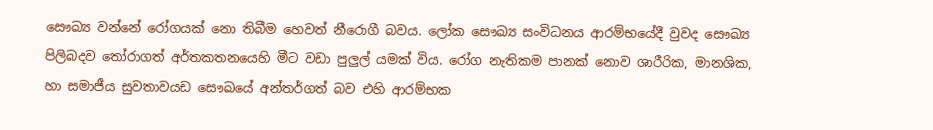සෞඛ්‍ය වන්නේ රෝගයක් නො තිබීම හෙවත් නීරොගී බවය. ලෝක සෞඛ්‍ය සංවිධනය ආරම්භයේදී වුවද සෞඛ්‍ය පිලිබදව ‍තෝරාගත් අර්තකතනයෙහි මීට වඩා පුලුල් යමක් විය. රෝග නැතිකම පානක් නොව ශාරීරික, මානශික, හා සමාජීය සුවතාවයඩ සෞඛයේ අන්තර්ගත් බව එහි ආරම්භක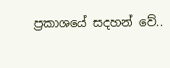ප්‍රකාශයේ සදහන් වේ..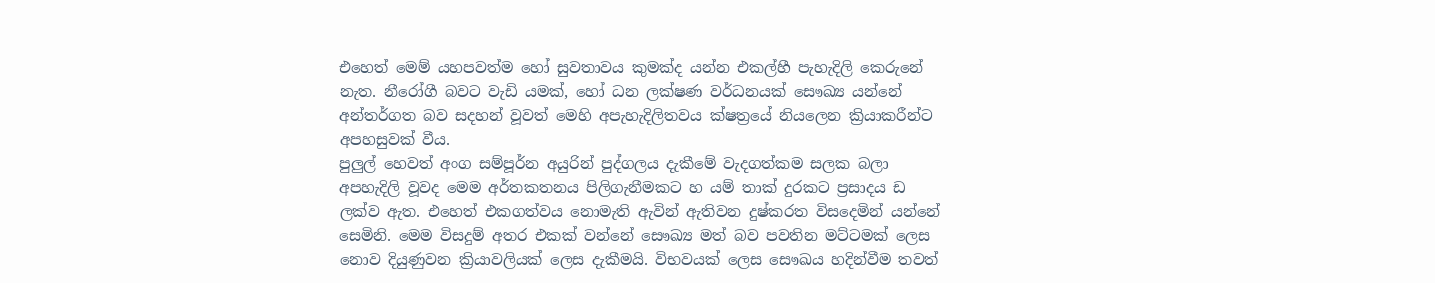එහෙත් මෙම් යහපවත්ම හෝ සුවතාවය කුමක්ද යන්න එකල්හී පැහැදිලි කෙරුනේ නැත. නීරෝගී බවට වැඩි යමක්, හෝ ධන ලක්ෂණ වර්ධනයක් සෞඛ්‍ය යන්නේ අන්තර්ගත බව සදහන් වූවත් මෙහි අපැහැදිලිතවය ක්ෂත්‍රයේ නියලෙන ක්‍රියාකරීන්ට අපහසුවක් වීය.
පුලුල් හෙවත් අංග සම්පූර්න අයුරින් පුද්ගලය දැකීමේ වැදගත්කම සලක බලා අපහැදිලි වූවද මෙම අර්තකතනය පිලිගැනීමකට හ යම් තාක් දුරකට ප්‍රසාදය ඩ ලක්ව ඇත. එහෙත් එකගත්වය නොමැති ඇවින් ඇතිවන දුෂ්කරත විසදෙමින් යන්නේ සෙමිනි. මෙම විසදුම් අතර එකක් වන්නේ සෞඛ්‍ය මත් බව පවතින මට්ටමක් ලෙස නොව දියුණුවන ක්‍රියාවලියක් ලෙස දැකීමයි. විභවයක් ලෙස සෞඛය හදින්වීම තවත්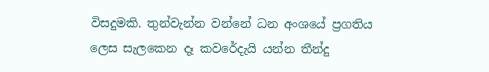විසදුමකි. තුන්වැන්න වන්නේ ධන අංශයේ ප්‍රගතිය ලෙස සැලකෙන දෑ කවරේදැයි යන්න තීන්දු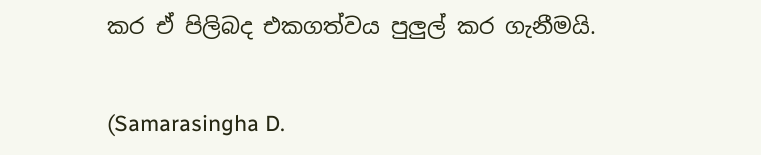කර ඒ පිලිබද එකගත්වය පුලුල් කර ගැනීමයි.


(Samarasingha D.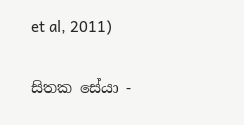et al, 2011)

සිතක සේයා -